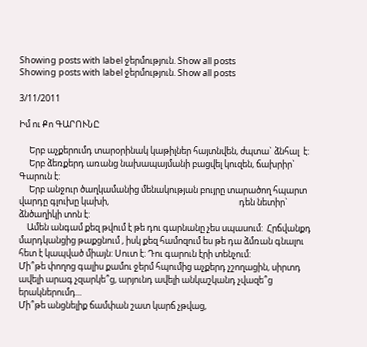Showing posts with label ջերմություն. Show all posts
Showing posts with label ջերմություն. Show all posts

3/11/2011

Իմ ու Քո ԳԱՐՈՒՆԸ

     Երբ աչքերումդ տարօրինակ կաթիլներ հայտնվեն, ժպտա` ձնհալ  է:
     Երբ ձեռքերդ առանց նախապայմանի բացվել կուզեն, ճախրիր` Գարուն է:
     Երբ անջուր ծաղկամանից մենակության բույրը տարածող հպարտ վարդը գլուխը կախի,                                                                 դեն նետիր` ձնծաղիկի տոն է:
    Ամեն անգամ քեզ թվում է թե դու գարնանը չես սպասում:  Հրճվանքդ մարդկանցից թաքցնում , իսկ քեզ համոզում ես թե դա ձմռան գնալու հետ է կապված միայն: Սուտ է: Դու գարուն էրի տենչում:
Մի՞թե փողոց գալիս քամու ջերմ հպումից աչքերդ չշողացին, սիրտդ ավելի արագ չզարկե՞ց, արյունդ ավելի անկաշկանդ չվազե՞ց երակներումդ...
Մի՞թե անցնելիք ճամփան շատ կարճ չթվաց,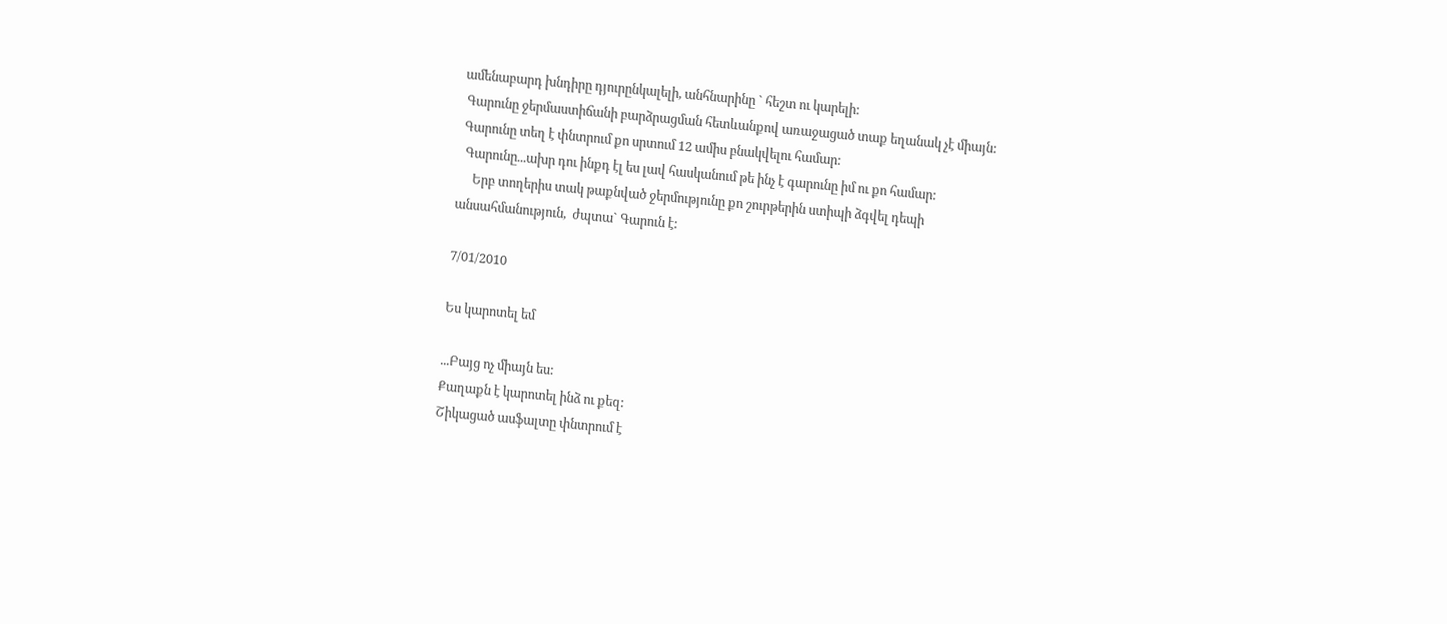ամենաբարդ խնդիրը դյուրընկալելի, անհնարինը ` հեշտ ու կարելի:
 Գարունը ջերմաստիճանի բարձրացման հետևանքով առաջացած տաք եղանակ չէ միայն:
 Գարունը տեղ է փնտրում քո սրտում 12 ամիս բնակվելու համար:
  Գարունը...ախր դու ինքդ էլ ես լավ հասկանում թե ինչ է գարունը իմ ու քո համար:
     Երբ տողերիս տակ թաքնված ջերմությունը քո շուրթերին ստիպի ձգվել դեպի անսահմանություն,  ժպտա` Գարուն է:

7/01/2010

Ես կարոտել եմ

...Բայց ոչ միայն ես:
Քաղաքն է կարոտել ինձ ու քեզ:
Շիկացած ասֆալտը փնտրում է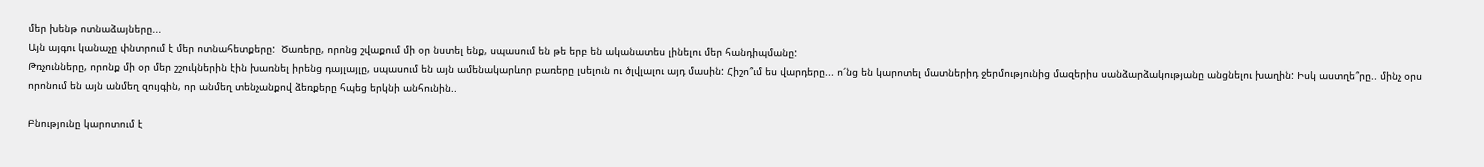մեր խենթ ոտնաձայները...
Այն այգու կանաչը փնտրում է մեր ոտնահետքերը:  Ծառերը, որոնց շվաքում մի օր նստել ենք, սպասում են թե երբ են ականատես լինելու մեր հանդիպմանը:
Թռչունները, որոնք մի օր մեր շշուկներին էին խառնել իրենց դայլայլը, սպասում են այն ամենակարևոր բառերը լսելուն ու ծլվլալու այդ մասին: Հիշո՞ւմ ես վարդերը... ո՜նց են կարոտել մատներիդ ջերմությունից մազերիս սանձարձակությանը անցնելու խաղին: Իսկ աստղե՞րը.. մինչ օրս որոնում են այն անմեղ զույգին, որ անմեղ տենչանքով ձեռքերը հպեց երկնի անհունին..

Բնությունը կարոտում է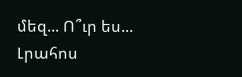մեզ... Ո՞ւր ես...
Լրահոս